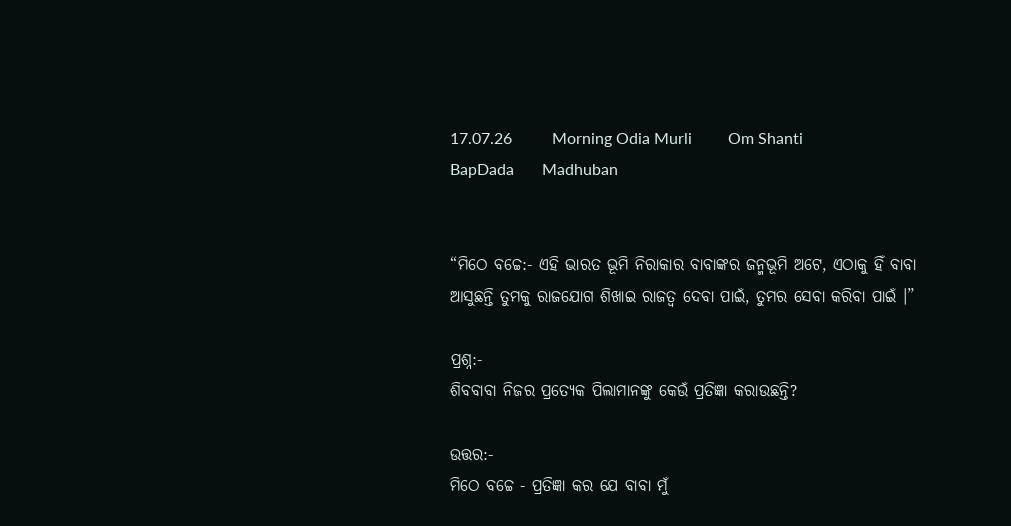17.07.26          Morning Odia Murli         Om Shanti         BapDada       Madhuban


“ମିଠେ ବଚ୍ଚେ:- ଏହି ଭାରତ ଭୂମି ନିରାକାର ବାବାଙ୍କର ଜନ୍ମଭୂମି ଅଟେ, ଏଠାକୁ ହିଁ ବାବା ଆସୁଛନ୍ତି ତୁମକୁ ରାଜଯୋଗ ଶିଖାଇ ରାଜତ୍ୱ ଦେବା ପାଇଁ, ତୁମର ସେବା କରିବା ପାଇଁ ।”

ପ୍ରଶ୍ନ:-
ଶିବବାବା ନିଜର ପ୍ରତ୍ୟେକ ପିଲାମାନଙ୍କୁ କେଉଁ ପ୍ରତିଜ୍ଞା କରାଉଛନ୍ତି?

ଉତ୍ତର:-
ମିଠେ ବଚ୍ଚେ - ପ୍ରତିଜ୍ଞା କର ଯେ ବାବା ମୁଁ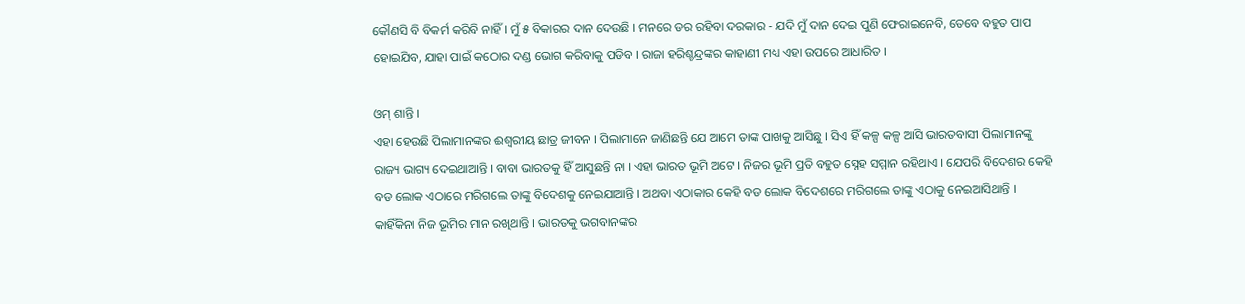କୌଣସି ବି ବିକର୍ମ କରିବି ନାହିଁ । ମୁଁ ୫ ବିକାରର ଦାନ ଦେଉଛି । ମନରେ ଡର ରହିବା ଦରକାର - ଯଦି ମୁଁ ଦାନ ଦେଇ ପୁଣି ଫେରାଇନେବି, ତେବେ ବହୁତ ପାପ ହୋଇଯିବ, ଯାହା ପାଇଁ କଠୋର ଦଣ୍ଡ ଭୋଗ କରିବାକୁ ପଡିବ । ରାଜା ହରିଶ୍ଚନ୍ଦ୍ରଙ୍କର କାହାଣୀ ମଧ୍ୟ ଏହା ଉପରେ ଆଧାରିତ ।

ଓମ୍ ଶାନ୍ତି ।
ଏହା ହେଉଛି ପିଲାମାନଙ୍କର ଈଶ୍ୱରୀୟ ଛାତ୍ର ଜୀବନ । ପିଲାମାନେ ଜାଣିଛନ୍ତି ଯେ ଆମେ ତାଙ୍କ ପାଖକୁ ଆସିଛୁ । ସିଏ ହିଁ କଳ୍ପ କଳ୍ପ ଆସି ଭାରତବାସୀ ପିଲାମାନଙ୍କୁ ରାଜ୍ୟ ଭାଗ୍ୟ ଦେଇଥାଆନ୍ତି । ବାବା ଭାରତକୁ ହିଁ ଆସୁଛନ୍ତି ନା । ଏହା ଭାରତ ଭୂମି ଅଟେ । ନିଜର ଭୂମି ପ୍ରତି ବହୁତ ସ୍ନେହ ସମ୍ମାନ ରହିଥାଏ । ଯେପରି ବିଦେଶର କେହି ବଡ ଲୋକ ଏଠାରେ ମରିଗଲେ ତାଙ୍କୁ ବିଦେଶକୁ ନେଇଯାଆନ୍ତି । ଅଥବା ଏଠାକାର କେହି ବଡ ଲୋକ ବିଦେଶରେ ମରିଗଲେ ତାଙ୍କୁ ଏଠାକୁ ନେଇଆସିଥାନ୍ତି । କାହିଁକିନା ନିଜ ଭୂମିର ମାନ ରଖିଥାନ୍ତି । ଭାରତକୁ ଭଗବାନଙ୍କର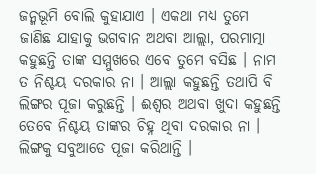ଜନ୍ମଭୂମି ବୋଲି କୁହାଯାଏ । ଏକଥା ମଧ୍ୟ ତୁମେ ଜାଣିଛ ଯାହାକୁ ଭଗବାନ ଅଥବା ଆଲ୍ଲା, ପରମାତ୍ମା କହୁଛନ୍ତି ତାଙ୍କ ସମ୍ମୁଖରେ ଏବେ ତୁମେ ବସିଛ । ନାମ ତ ନିଶ୍ଚୟ ଦରକାର ନା । ଆଲ୍ଲା କହୁଛନ୍ତି ତଥାପି ବି ଲିଙ୍ଗର ପୂଜା କରୁଛନ୍ତି । ଈଶ୍ୱର ଅଥବା ଖୁଦା କହୁଛନ୍ତି ତେବେ ନିଶ୍ଚୟ ତାଙ୍କର ଚିହ୍ନ ଥିବା ଦରକାର ନା । ଲିଙ୍ଗକୁ ସବୁଆଡେ ପୂଜା କରିଥାନ୍ତି ।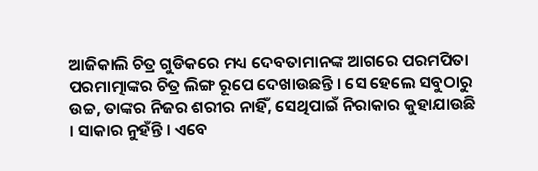ଆଜିକାଲି ଚିତ୍ର ଗୁଡିକରେ ମଧ୍ୟ ଦେବତାମାନଙ୍କ ଆଗରେ ପରମପିତା ପରମାତ୍ମାଙ୍କର ଚିତ୍ର ଲିଙ୍ଗ ରୂପେ ଦେଖାଉଛନ୍ତି । ସେ ହେଲେ ସବୁଠାରୁ ଉଚ୍ଚ, ତାଙ୍କର ନିଜର ଶରୀର ନାହିଁ, ସେଥିପାଇଁ ନିରାକାର କୁହାଯାଉଛି । ସାକାର ନୁହଁନ୍ତି । ଏବେ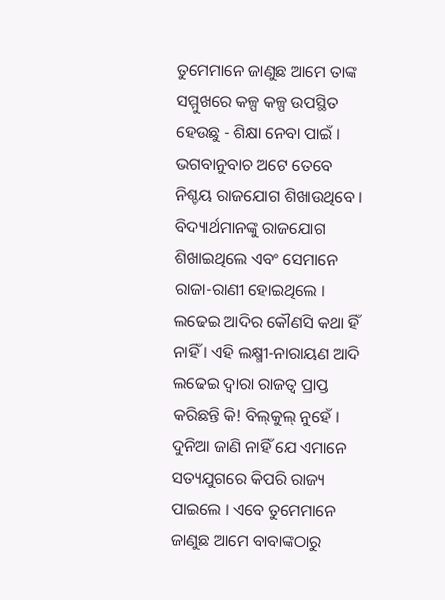ତୁମେମାନେ ଜାଣୁଛ ଆମେ ତାଙ୍କ ସମ୍ମୁଖରେ କଳ୍ପ କଳ୍ପ ଉପସ୍ଥିତ ହେଉଛୁ - ଶିକ୍ଷା ନେବା ପାଇଁ । ଭଗବାନୁବାଚ ଅଟେ ତେବେ ନିଶ୍ଚୟ ରାଜଯୋଗ ଶିଖାଉଥିବେ । ବିଦ୍ୟାର୍ଥମାନଙ୍କୁ ରାଜଯୋଗ ଶିଖାଇଥିଲେ ଏବଂ ସେମାନେ ରାଜା-ରାଣୀ ହୋଇଥିଲେ । ଲଢେଇ ଆଦିର କୌଣସି କଥା ହିଁ ନାହିଁ । ଏହି ଲକ୍ଷ୍ମୀ-ନାରାୟଣ ଆଦି ଲଢେଇ ଦ୍ୱାରା ରାଜତ୍ୱ ପ୍ରାପ୍ତ କରିଛନ୍ତି କି! ବିଲ୍‌କୁଲ୍ ନୁହେଁ । ଦୁନିଆ ଜାଣି ନାହିଁ ଯେ ଏମାନେ ସତ୍ୟଯୁଗରେ କିପରି ରାଜ୍ୟ ପାଇଲେ । ଏବେ ତୁମେମାନେ ଜାଣୁଛ ଆମେ ବାବାଙ୍କଠାରୁ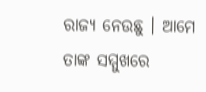ରାଜ୍ୟ ନେଉଛୁ । ଆମେ ତାଙ୍କ ସମ୍ମୁଖରେ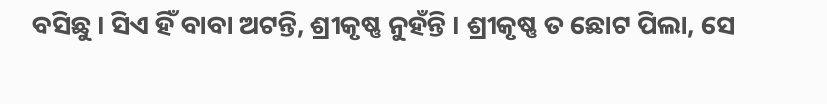ବସିଛୁ । ସିଏ ହିଁ ବାବା ଅଟନ୍ତି, ଶ୍ରୀକୃଷ୍ଣ ନୁହଁନ୍ତି । ଶ୍ରୀକୃଷ୍ଣ ତ ଛୋଟ ପିଲା, ସେ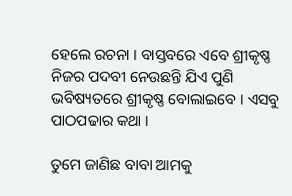ହେଲେ ରଚନା । ବାସ୍ତବରେ ଏବେ ଶ୍ରୀକୃଷ୍ଣ ନିଜର ପଦବୀ ନେଉଛନ୍ତି ଯିଏ ପୁଣି ଭବିଷ୍ୟତରେ ଶ୍ରୀକୃଷ୍ଣ ବୋଲାଇବେ । ଏସବୁ ପାଠପଢାର କଥା ।

ତୁମେ ଜାଣିଛ ବାବା ଆମକୁ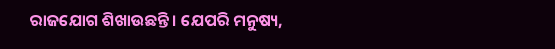ରାଜଯୋଗ ଶିଖାଉଛନ୍ତି । ଯେପରି ମନୁଷ୍ୟ,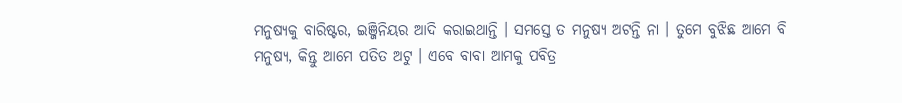ମନୁଷ୍ୟକୁ ବାରିଷ୍ଟର, ଇଞ୍ଜିନିୟର ଆଦି କରାଇଥାନ୍ତି । ସମସ୍ତେ ତ ମନୁଷ୍ୟ ଅଟନ୍ତି ନା । ତୁମେ ବୁଝିଛ ଆମେ ବି ମନୁଷ୍ୟ, କିନ୍ତୁ ଆମେ ପତିତ ଅଟୁ । ଏବେ ବାବା ଆମକୁ ପବିତ୍ର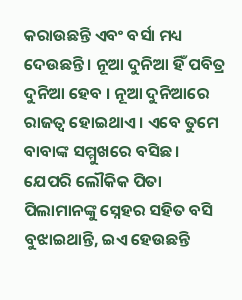କରାଉଛନ୍ତି ଏବଂ ବର୍ସା ମଧ୍ୟ ଦେଉଛନ୍ତି । ନୂଆ ଦୁନିଆ ହିଁ ପବିତ୍ର ଦୁନିଆ ହେବ । ନୂଆ ଦୁନିଆରେ ରାଜତ୍ୱ ହୋଇଥାଏ । ଏବେ ତୁମେ ବାବାଙ୍କ ସମ୍ମୁଖରେ ବସିଛ । ଯେପରି ଲୌକିକ ପିତା ପିଲାମାନଙ୍କୁ ସ୍ନେହର ସହିତ ବସି ବୁଝାଇଥାନ୍ତି, ଇଏ ହେଉଛନ୍ତି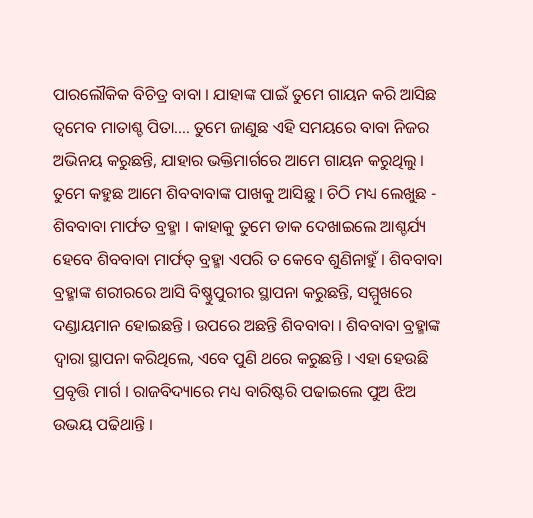ପାରଲୌକିକ ବିଚିତ୍ର ବାବା । ଯାହାଙ୍କ ପାଇଁ ତୁମେ ଗାୟନ କରି ଆସିଛ ତ୍ୱମେବ ମାତାଶ୍ଚ ପିତା.... ତୁମେ ଜାଣୁଛ ଏହି ସମୟରେ ବାବା ନିଜର ଅଭିନୟ କରୁଛନ୍ତି, ଯାହାର ଭକ୍ତିମାର୍ଗରେ ଆମେ ଗାୟନ କରୁଥିଲୁ । ତୁମେ କହୁଛ ଆମେ ଶିବବାବାଙ୍କ ପାଖକୁ ଆସିଛୁ । ଚିଠି ମଧ୍ୟ ଲେଖୁଛ - ଶିବବାବା ମାର୍ଫତ ବ୍ରହ୍ମା । କାହାକୁ ତୁମେ ଡାକ ଦେଖାଇଲେ ଆଶ୍ଚର୍ଯ୍ୟ ହେବେ ଶିବବାବା ମାର୍ଫତ୍ ବ୍ରହ୍ମା ଏପରି ତ କେବେ ଶୁଣିନାହୁଁ । ଶିବବାବା ବ୍ରହ୍ମାଙ୍କ ଶରୀରରେ ଆସି ବିଷ୍ଣୁପୁରୀର ସ୍ଥାପନା କରୁଛନ୍ତି, ସମ୍ମୁଖରେ ଦଣ୍ଡାୟମାନ ହୋଇଛନ୍ତି । ଉପରେ ଅଛନ୍ତି ଶିବବାବା । ଶିବବାବା ବ୍ରହ୍ମାଙ୍କ ଦ୍ୱାରା ସ୍ଥାପନା କରିଥିଲେ, ଏବେ ପୁଣି ଥରେ କରୁଛନ୍ତି । ଏହା ହେଉଛି ପ୍ରବୃତ୍ତି ମାର୍ଗ । ରାଜବିଦ୍ୟାରେ ମଧ୍ୟ ବାରିଷ୍ଟରି ପଢାଇଲେ ପୁଅ ଝିଅ ଉଭୟ ପଢିଥାନ୍ତି ।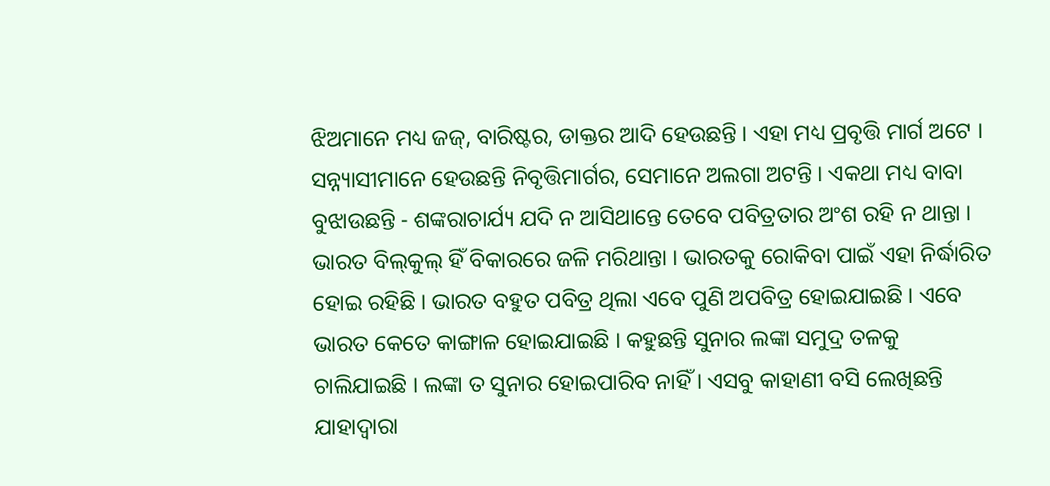ଝିଅମାନେ ମଧ୍ୟ ଜଜ୍‌, ବାରିଷ୍ଟର, ଡାକ୍ତର ଆଦି ହେଉଛନ୍ତି । ଏହା ମଧ୍ୟ ପ୍ରବୃତ୍ତି ମାର୍ଗ ଅଟେ । ସନ୍ନ୍ୟାସୀମାନେ ହେଉଛନ୍ତି ନିବୃତ୍ତିମାର୍ଗର, ସେମାନେ ଅଲଗା ଅଟନ୍ତି । ଏକଥା ମଧ୍ୟ ବାବା ବୁଝାଉଛନ୍ତି - ଶଙ୍କରାଚାର୍ଯ୍ୟ ଯଦି ନ ଆସିଥାନ୍ତେ ତେବେ ପବିତ୍ରତାର ଅଂଶ ରହି ନ ଥାନ୍ତା । ଭାରତ ବିଲ୍‌କୁଲ୍ ହିଁ ବିକାରରେ ଜଳି ମରିଥାନ୍ତା । ଭାରତକୁ ରୋକିବା ପାଇଁ ଏହା ନିର୍ଦ୍ଧାରିତ ହୋଇ ରହିଛି । ଭାରତ ବହୁତ ପବିତ୍ର ଥିଲା ଏବେ ପୁଣି ଅପବିତ୍ର ହୋଇଯାଇଛି । ଏବେ ଭାରତ କେତେ କାଙ୍ଗାଳ ହୋଇଯାଇଛି । କହୁଛନ୍ତି ସୁନାର ଲଙ୍କା ସମୁଦ୍ର ତଳକୁ ଚାଲିଯାଇଛି । ଲଙ୍କା ତ ସୁନାର ହୋଇପାରିବ ନାହିଁ । ଏସବୁ କାହାଣୀ ବସି ଲେଖିଛନ୍ତି ଯାହାଦ୍ୱାରା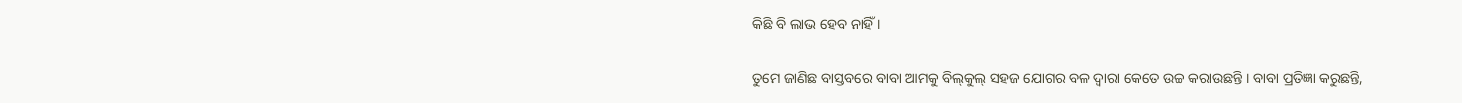କିଛି ବି ଲାଭ ହେବ ନାହିଁ ।

ତୁମେ ଜାଣିଛ ବାସ୍ତବରେ ବାବା ଆମକୁ ବିଲ୍‌କୁଲ୍ ସହଜ ଯୋଗର ବଳ ଦ୍ୱାରା କେତେ ଉଚ୍ଚ କରାଉଛନ୍ତି । ବାବା ପ୍ରତିଜ୍ଞା କରୁଛନ୍ତି,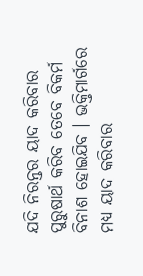ଯଦି ନିରନ୍ତର ୟାଦ କରିବାର ପୁରୁଷାର୍ଥ କରିବ ତେବେ ବିକର୍ମ ବିନାଶ ହୋଇଯିବ । ଭକ୍ତିମାର୍ଗରେ ମଧ୍ୟ ୟାଦ କରିବାର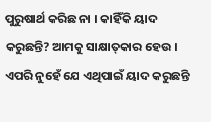ପୁରୁଷାର୍ଥ କରିଛ ନା । କାହିଁକି ୟାଦ କରୁଛନ୍ତି? ଆମକୁ ସାକ୍ଷାତ୍‌‌କାର ହେଉ । ଏପରି ନୁହେଁ ଯେ ଏଥିପାଇଁ ୟାଦ କରୁଛନ୍ତି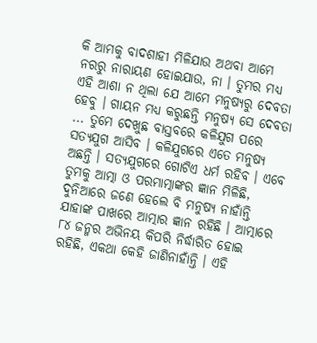କି ଆମକୁ ବାଦଶାହୀ ମିଳିଯାଉ ଅଥବା ଆମେ ନରରୁ ନାରାୟଣ ହୋଇଯାଉ, ନା । ତୁମର ମଧ୍ୟ ଏହି ଆଶା ନ ଥିଲା ଯେ ଆମେ ମନୁଷ୍ୟରୁ ଦେବତା ହେବୁ । ଗାୟନ ମଧ୍ୟ କରୁଛନ୍ତି ମନୁଷ୍ୟ ସେ ଦେବତା ... ତୁମେ ଦେଖୁଛ ବାସ୍ତବରେ କଳିଯୁଗ ପରେ ସତ୍ୟଯୁଗ ଆସିବ । କଳିଯୁଗରେ ଏତେ ମନୁଷ୍ୟ ଅଛନ୍ତି । ସତ୍ୟଯୁଗରେ ଗୋଟିଏ ଧର୍ମ ରହିବ । ଏବେ ତୁମକୁ ଆତ୍ମା ଓ ପରମାତ୍ମାଙ୍କର ଜ୍ଞାନ ମିଳିଛି, ଦୁନିଆରେ ଜଣେ ହେଲେ ବି ମନୁଷ୍ୟ ନାହାଁନ୍ତି ଯାହାଙ୍କ ପାଖରେ ଆତ୍ମାର ଜ୍ଞାନ ରହିଛି । ଆତ୍ମାରେ ୮୪ ଜନ୍ମର ଅଭିନୟ କିପରି ନିର୍ଦ୍ଧାରିତ ହୋଇ ରହିଛି, ଏକଥା କେହି ଜାଣିନାହାଁନ୍ତି । ଏହି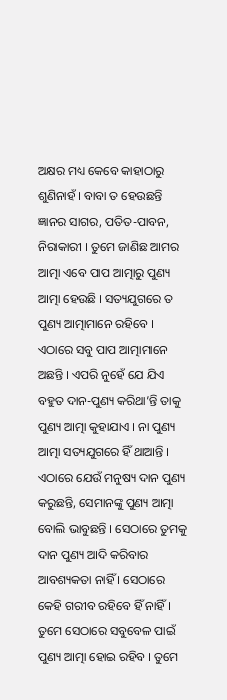ଅକ୍ଷର ମଧ୍ୟ କେବେ କାହାଠାରୁ ଶୁଣିନାହଁ । ବାବା ତ ହେଉଛନ୍ତି ଜ୍ଞାନର ସାଗର, ପତିତ-ପାବନ, ନିରାକାରୀ । ତୁମେ ଜାଣିଛ ଆମର ଆତ୍ମା ଏବେ ପାପ ଆତ୍ମାରୁ ପୁଣ୍ୟ ଆତ୍ମା ହେଉଛି । ସତ୍ୟଯୁଗରେ ତ ପୁଣ୍ୟ ଆତ୍ମାମାନେ ରହିବେ । ଏଠାରେ ସବୁ ପାପ ଆତ୍ମାମାନେ ଅଛନ୍ତି । ଏପରି ନୁହେଁ ଯେ ଯିଏ ବହୁତ ଦାନ-ପୁଣ୍ୟ କରିଥା’ନ୍ତି ତାକୁ ପୁଣ୍ୟ ଆତ୍ମା କୁହାଯାଏ । ନା ପୁଣ୍ୟ ଆତ୍ମା ସତ୍ୟଯୁଗରେ ହିଁ ଥାଆନ୍ତି । ଏଠାରେ ଯେଉଁ ମନୁଷ୍ୟ ଦାନ ପୁଣ୍ୟ କରୁଛନ୍ତି, ସେମାନଙ୍କୁ ପୁଣ୍ୟ ଆତ୍ମା ବୋଲି ଭାବୁଛନ୍ତି । ସେଠାରେ ତୁମକୁ ଦାନ ପୁଣ୍ୟ ଆଦି କରିବାର ଆବଶ୍ୟକତା ନାହିଁ । ସେଠାରେ କେହି ଗରୀବ ରହିବେ ହିଁ ନାହିଁ । ତୁମେ ସେଠାରେ ସବୁବେଳ ପାଇଁ ପୁଣ୍ୟ ଆତ୍ମା ହୋଇ ରହିବ । ତୁମେ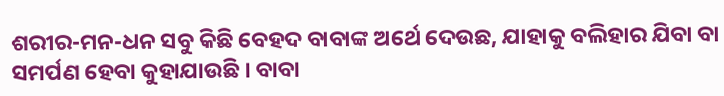ଶରୀର-ମନ-ଧନ ସବୁ କିଛି ବେହଦ ବାବାଙ୍କ ଅର୍ଥେ ଦେଉଛ, ଯାହାକୁ ବଲିହାର ଯିବା ବା ସମର୍ପଣ ହେବା କୁହାଯାଉଛି । ବାବା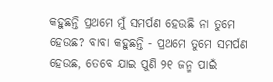କହୁଛନ୍ତି ପ୍ରଥମେ ମୁଁ ସମର୍ପଣ ହେଉଛି ନା ତୁମେ ହେଉଛ? ବାବା କହୁଛନ୍ତି - ପ୍ରଥମେ ତୁମେ ସମର୍ପଣ ହେଉଛ, ତେବେ ଯାଇ ପୁଣି ୨୧ ଜନ୍ମ ପାଇଁ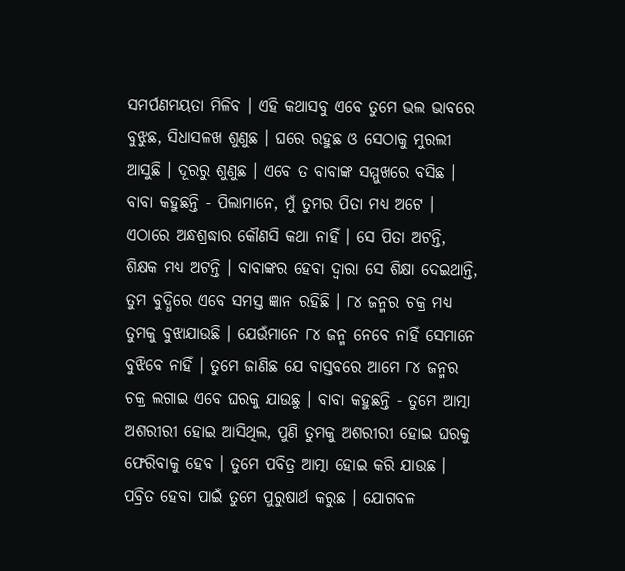ସମର୍ପଣମୟତା ମିଳିବ । ଏହି କଥାସବୁ ଏବେ ତୁମେ ଭଲ ଭାବରେ ବୁଝୁଛ, ସିଧାସଳଖ ଶୁଣୁଛ । ଘରେ ରହୁଛ ଓ ସେଠାକୁ ମୁରଲୀ ଆସୁଛି । ଦୂରରୁ ଶୁଣୁଛ । ଏବେ ତ ବାବାଙ୍କ ସମ୍ମୁଖରେ ବସିଛ । ବାବା କହୁଛନ୍ତି - ପିଲାମାନେ, ମୁଁ ତୁମର ପିତା ମଧ୍ୟ ଅଟେ । ଏଠାରେ ଅନ୍ଧଶ୍ରଦ୍ଧାର କୌଣସି କଥା ନାହିଁ । ସେ ପିତା ଅଟନ୍ତି, ଶିକ୍ଷକ ମଧ୍ୟ ଅଟନ୍ତି । ବାବାଙ୍କର ହେବା ଦ୍ୱାରା ସେ ଶିକ୍ଷା ଦେଇଥାନ୍ତି, ତୁମ ବୁଦ୍ଧିରେ ଏବେ ସମସ୍ତ ଜ୍ଞାନ ରହିଛି । ୮୪ ଜନ୍ମର ଚକ୍ର ମଧ୍ୟ ତୁମକୁ ବୁଝାଯାଉଛି । ଯେଉଁମାନେ ୮୪ ଜନ୍ମ ନେବେ ନାହିଁ ସେମାନେ ବୁଝିବେ ନାହିଁ । ତୁମେ ଜାଣିଛ ଯେ ବାସ୍ତବରେ ଆମେ ୮୪ ଜନ୍ମର ଚକ୍ର ଲଗାଇ ଏବେ ଘରକୁ ଯାଉଛୁ । ବାବା କହୁଛନ୍ତି - ତୁମେ ଆତ୍ମା ଅଶରୀରୀ ହୋଇ ଆସିଥିଲ, ପୁଣି ତୁମକୁ ଅଶରୀରୀ ହୋଇ ଘରକୁ ଫେରିବାକୁ ହେବ । ତୁମେ ପବିତ୍ର ଆତ୍ମା ହୋଇ କରି ଯାଉଛ । ପବ୍ରିତ ହେବା ପାଇଁ ତୁମେ ପୁରୁଷାର୍ଥ କରୁଛ । ଯୋଗବଳ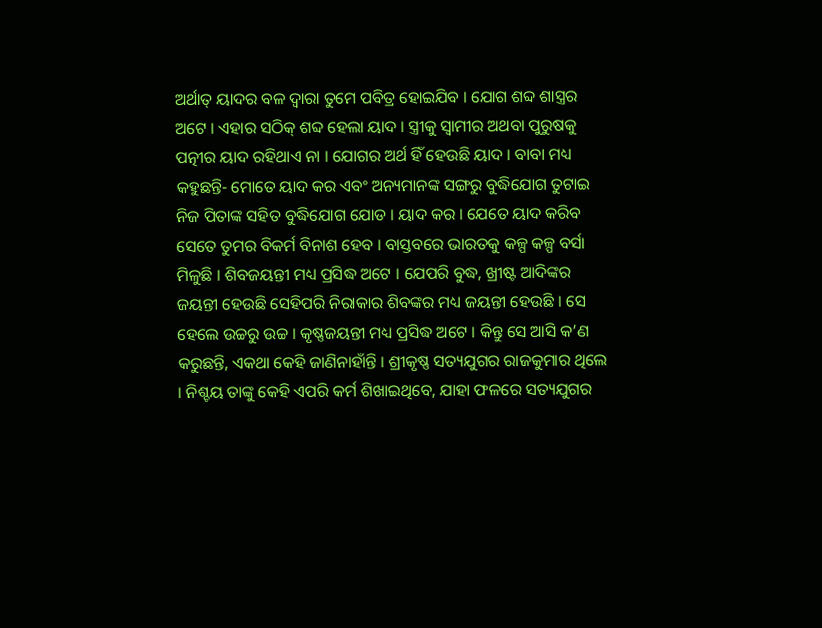ଅର୍ଥାତ୍ ୟାଦର ବଳ ଦ୍ୱାରା ତୁମେ ପବିତ୍ର ହୋଇଯିବ । ଯୋଗ ଶବ୍ଦ ଶାସ୍ତ୍ରର ଅଟେ । ଏହାର ସଠିକ୍ ଶବ୍ଦ ହେଲା ୟାଦ । ସ୍ତ୍ରୀକୁ ସ୍ୱାମୀର ଅଥବା ପୁରୁଷକୁ ପତ୍ନୀର ୟାଦ ରହିଥାଏ ନା । ଯୋଗର ଅର୍ଥ ହିଁ ହେଉଛି ୟାଦ । ବାବା ମଧ୍ୟ କହୁଛନ୍ତି- ମୋତେ ୟାଦ କର ଏବଂ ଅନ୍ୟମାନଙ୍କ ସଙ୍ଗରୁ ବୁଦ୍ଧିଯୋଗ ତୁଟାଇ ନିଜ ପିତାଙ୍କ ସହିତ ବୁଦ୍ଧିଯୋଗ ଯୋଡ । ୟାଦ କର । ଯେତେ ୟାଦ କରିବ ସେତେ ତୁମର ବିକର୍ମ ବିନାଶ ହେବ । ବାସ୍ତବରେ ଭାରତକୁ କଳ୍ପ କଳ୍ପ ବର୍ସା ମିଳୁଛି । ଶିବଜୟନ୍ତୀ ମଧ୍ୟ ପ୍ରସିଦ୍ଧ ଅଟେ । ଯେପରି ବୁଦ୍ଧ, ଖ୍ରୀଷ୍ଟ ଆଦିଙ୍କର ଜୟନ୍ତୀ ହେଉଛି ସେହିପରି ନିରାକାର ଶିବଙ୍କର ମଧ୍ୟ ଜୟନ୍ତୀ ହେଉଛି । ସେ ହେଲେ ଉଚ୍ଚରୁ ଉଚ୍ଚ । କୃଷ୍ଣଜୟନ୍ତୀ ମଧ୍ୟ ପ୍ରସିଦ୍ଧ ଅଟେ । କିନ୍ତୁ ସେ ଆସି କ’ଣ କରୁଛନ୍ତି, ଏକଥା କେହି ଜାଣିନାହାଁନ୍ତି । ଶ୍ରୀକୃଷ୍ଣ ସତ୍ୟଯୁଗର ରାଜକୁମାର ଥିଲେ । ନିଶ୍ଚୟ ତାଙ୍କୁ କେହି ଏପରି କର୍ମ ଶିଖାଇଥିବେ, ଯାହା ଫଳରେ ସତ୍ୟଯୁଗର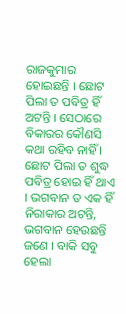ରାଜକୁମାର ହୋଇଛନ୍ତି । ଛୋଟ ପିଲା ତ ପବିତ୍ର ହିଁ ଅଟନ୍ତି । ସେଠାରେ ବିକାରର କୌଣସି କଥା ରହିବ ନାହିଁ । ଛୋଟ ପିଲା ତ ଶୁଦ୍ଧ ପବିତ୍ର ହୋଇ ହିଁ ଥାଏ । ଭଗବାନ ତ ଏକ ହିଁ ନିରାକାର ଅଟନ୍ତି, ଭଗବାନ ହେଉଛନ୍ତି ଜଣେ । ବାକି ସବୁ ହେଲା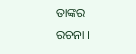ତାଙ୍କର ରଚନା ।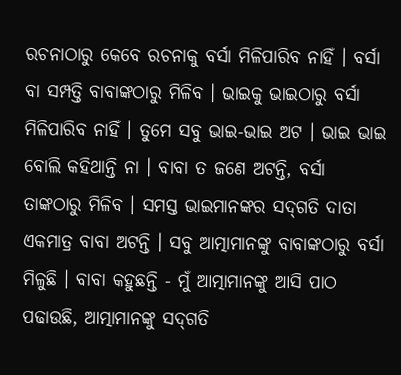ରଚନାଠାରୁ କେବେ ରଚନାକୁ ବର୍ସା ମିଳିପାରିବ ନାହିଁ । ବର୍ସା ବା ସମ୍ପତ୍ତି ବାବାଙ୍କଠାରୁ ମିଳିବ । ଭାଇକୁ ଭାଇଠାରୁ ବର୍ସା ମିଳିପାରିବ ନାହିଁ । ତୁମେ ସବୁ ଭାଇ-ଭାଇ ଅଟ । ଭାଇ ଭାଇ ବୋଲି କହିଥାନ୍ତି ନା । ବାବା ତ ଜଣେ ଅଟନ୍ତି, ବର୍ସା ତାଙ୍କଠାରୁ ମିଳିବ । ସମସ୍ତ ଭାଇମାନଙ୍କର ସଦ୍‌ଗତି ଦାତା ଏକମାତ୍ର ବାବା ଅଟନ୍ତି । ସବୁ ଆତ୍ମାମାନଙ୍କୁ ବାବାଙ୍କଠାରୁ ବର୍ସା ମିଳୁଛି । ବାବା କହୁଛନ୍ତି - ମୁଁ ଆତ୍ମାମାନଙ୍କୁ ଆସି ପାଠ ପଢାଉଛି, ଆତ୍ମାମାନଙ୍କୁ ସଦ୍‌ଗତି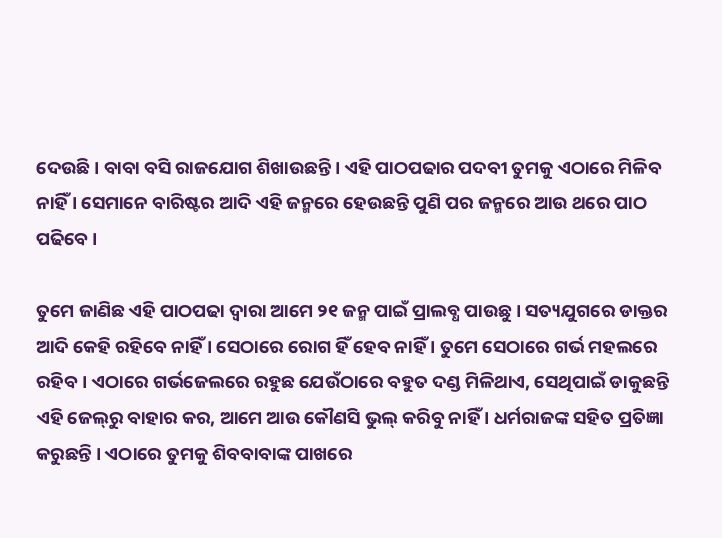ଦେଉଛି । ବାବା ବସି ରାଜଯୋଗ ଶିଖାଉଛନ୍ତି । ଏହି ପାଠପଢାର ପଦବୀ ତୁମକୁ ଏଠାରେ ମିଳିବ ନାହିଁ । ସେମାନେ ବାରିଷ୍ଟର ଆଦି ଏହି ଜନ୍ମରେ ହେଉଛନ୍ତି ପୁଣି ପର ଜନ୍ମରେ ଆଉ ଥରେ ପାଠ ପଢିବେ ।

ତୁମେ ଜାଣିଛ ଏହି ପାଠପଢା ଦ୍ୱାରା ଆମେ ୨୧ ଜନ୍ମ ପାଇଁ ପ୍ରାଲବ୍ଧ ପାଉଛୁ । ସତ୍ୟଯୁଗରେ ଡାକ୍ତର ଆଦି କେହି ରହିବେ ନାହିଁ । ସେଠାରେ ରୋଗ ହିଁ ହେବ ନାହିଁ । ତୁମେ ସେଠାରେ ଗର୍ଭ ମହଲରେ ରହିବ । ଏଠାରେ ଗର୍ଭଜେଲରେ ରହୁଛ ଯେଉଁଠାରେ ବହୁତ ଦଣ୍ଡ ମିଳିଥାଏ, ସେଥିପାଇଁ ଡାକୁଛନ୍ତି ଏହି ଜେଲ୍‌ରୁ ବାହାର କର, ଆମେ ଆଉ କୌଣସି ଭୁଲ୍ କରିବୁ ନାହିଁ । ଧର୍ମରାଜଙ୍କ ସହିତ ପ୍ରତିଜ୍ଞା କରୁଛନ୍ତି । ଏଠାରେ ତୁମକୁ ଶିବବାବାଙ୍କ ପାଖରେ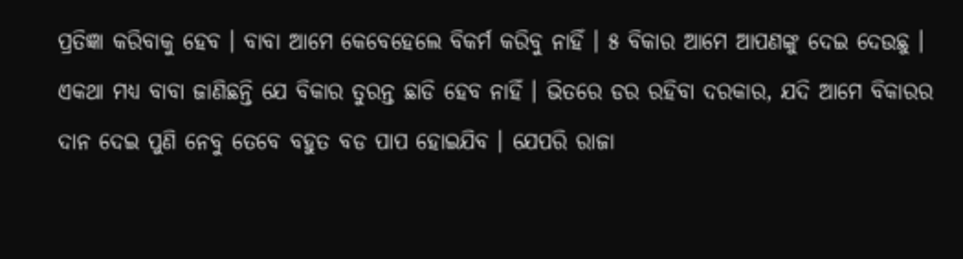ପ୍ରତିଜ୍ଞା କରିବାକୁ ହେବ । ବାବା ଆମେ କେବେହେଲେ ବିକର୍ମ କରିବୁ ନାହିଁ । ୫ ବିକାର ଆମେ ଆପଣଙ୍କୁ ଦେଇ ଦେଉଛୁ । ଏକଥା ମଧ୍ୟ ବାବା ଜାଣିଛନ୍ତି ଯେ ବିକାର ତୁରନ୍ତ ଛାଡି ହେବ ନାହିଁ । ଭିତରେ ଡର ରହିବା ଦରକାର, ଯଦି ଆମେ ବିକାରର ଦାନ ଦେଇ ପୁଣି ନେବୁ ତେବେ ବହୁତ ବଡ ପାପ ହୋଇଯିବ । ଯେପରି ରାଜା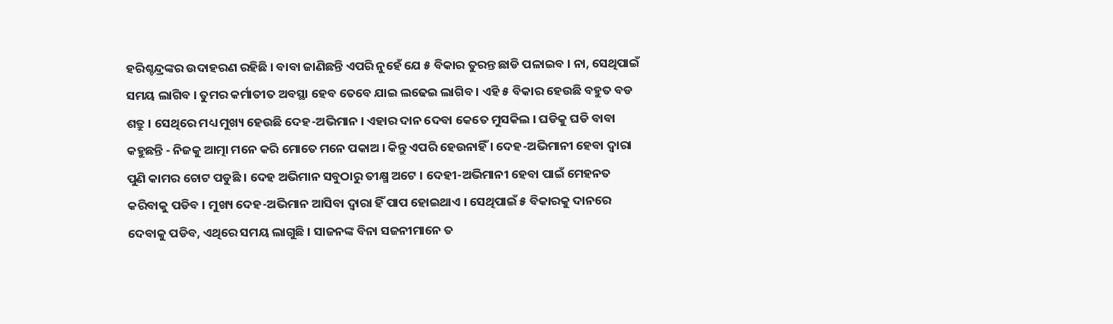ହରିଶ୍ଚନ୍ଦ୍ରଙ୍କର ଉଦାହରଣ ରହିଛି । ବାବା ଜାଣିଛନ୍ତି ଏପରି ନୁହେଁ ଯେ ୫ ବିକାର ତୁରନ୍ତ ଛାଡି ପଳାଇବ । ନା, ସେଥିପାଇଁ ସମୟ ଲାଗିବ । ତୁମର କର୍ମାତୀତ ଅବସ୍ଥା ହେବ ତେବେ ଯାଇ ଲଢେଇ ଲାଗିବ । ଏହି ୫ ବିକାର ହେଉଛି ବହୁତ ବଡ ଶତ୍ରୁ । ସେଥିରେ ମଧ୍ୟ ମୁଖ୍ୟ ହେଉଛି ଦେହ-ଅଭିମାନ । ଏହାର ଦାନ ଦେବା କେତେ ମୁସକିଲ । ଘଡିକୁ ଘଡି ବାବା କହୁଛନ୍ତି - ନିଜକୁ ଆତ୍ମା ମନେ କରି ମୋତେ ମନେ ପକାଅ । କିନ୍ତୁ ଏପରି ହେଉନାହିଁ । ଦେହ-ଅଭିମାନୀ ହେବା ଦ୍ୱାରା ପୁଣି କାମର ଚୋଟ ପଡୁଛି । ଦେହ ଅଭିମାନ ସବୁଠାରୁ ତୀକ୍ଷ୍ମ ଅଟେ । ଦେହୀ-ଅଭିମାନୀ ହେବା ପାଇଁ ମେହନତ କରିବାକୁ ପଡିବ । ମୁଖ୍ୟ ଦେହ-ଅଭିମାନ ଆସିବା ଦ୍ୱାରା ହିଁ ପାପ ହୋଇଥାଏ । ସେଥିପାଇଁ ୫ ବିକାରକୁ ଦାନରେ ଦେବାକୁ ପଡିବ, ଏଥିରେ ସମୟ ଲାଗୁଛି । ସାଜନଙ୍କ ବିନା ସଜନୀମାନେ ତ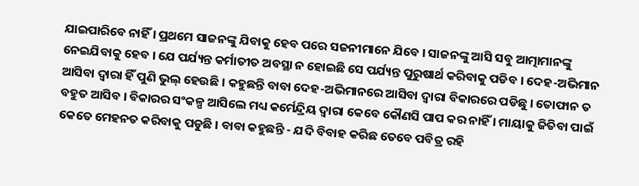ଯାଇପାରିବେ ନାହିଁ । ପ୍ରଥମେ ସାଜନଙ୍କୁ ଯିବାକୁ ହେବ ପରେ ସଜନୀମାନେ ଯିବେ । ସାଜନଙ୍କୁ ଆସି ସବୁ ଆତ୍ମାମାନଙ୍କୁ ନେଇଯିବାକୁ ହେବ । ଯେ ପର୍ଯ୍ୟନ୍ତ କର୍ମାତୀତ ଅବସ୍ଥା ନ ହୋଇଛି ସେ ପର୍ଯ୍ୟନ୍ତ ପୁରୁଷାର୍ଥ କରିବାକୁ ପଡିବ । ଦେହ-ଅଭିମାନ ଆସିବା ଦ୍ୱାରା ହିଁ ପୁଣି ଭୁଲ୍ ହେଉଛି । କହୁଛନ୍ତି ବାବା ଦେହ-ଅଭିମାନରେ ଆସିବା ଦ୍ୱାରା ବିକାରରେ ପଡିଛୁ । ତୋଫାନ ତ ବହୁତ ଆସିବ । ବିକାରର ସଂକଳ୍ପ ଆସିଲେ ମଧ୍ୟ କର୍ମେନ୍ଦ୍ରିୟ ଦ୍ୱାରା କେବେ କୌଣସି ପାପ କର ନାହିଁ । ମାୟାକୁ ଜିତିବା ପାଇଁ କେତେ ମେହନତ କରିବାକୁ ପଡୁଛି । ବାବା କହୁଛନ୍ତି - ଯଦି ବିବାହ କରିଛ ତେବେ ପବିତ୍ର ରହି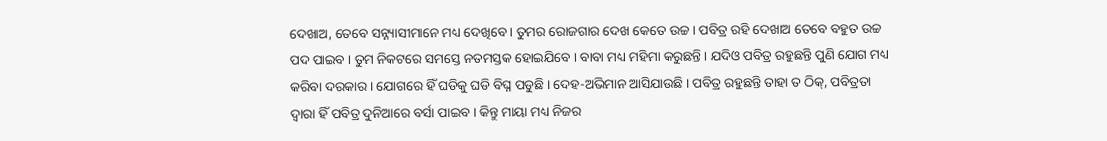ଦେଖାଅ, ତେବେ ସନ୍ନ୍ୟାସୀମାନେ ମଧ୍ୟ ଦେଖିବେ । ତୁମର ରୋଜଗାର ଦେଖ କେତେ ଉଚ୍ଚ । ପବିତ୍ର ରହି ଦେଖାଅ ତେବେ ବହୁତ ଉଚ୍ଚ ପଦ ପାଇବ । ତୁମ ନିକଟରେ ସମସ୍ତେ ନତମସ୍ତକ ହୋଇଯିବେ । ବାବା ମଧ୍ୟ ମହିମା କରୁଛନ୍ତି । ଯଦିଓ ପବିତ୍ର ରହୁଛନ୍ତି ପୁଣି ଯୋଗ ମଧ୍ୟ କରିବା ଦରକାର । ଯୋଗରେ ହିଁ ଘଡିକୁ ଘଡି ବିଘ୍ନ ପଡୁଛି । ଦେହ-ଅଭିମାନ ଆସିଯାଉଛି । ପବିତ୍ର ରହୁଛନ୍ତି ତାହା ତ ଠିକ୍‌, ପବିତ୍ରତା ଦ୍ୱାରା ହିଁ ପବିତ୍ର ଦୁନିଆରେ ବର୍ସା ପାଇବ । କିନ୍ତୁ ମାୟା ମଧ୍ୟ ନିଜର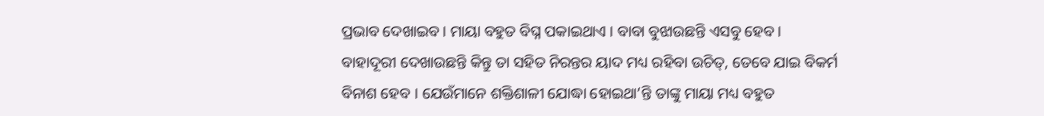ପ୍ରଭାବ ଦେଖାଇବ । ମାୟା ବହୁତ ବିଘ୍ନ ପକାଇଥାଏ । ବାବା ବୁଝାଉଛନ୍ତି ଏସବୁ ହେବ । ବାହାଦୂରୀ ଦେଖାଉଛନ୍ତି କିନ୍ତୁ ତା ସହିତ ନିରନ୍ତର ୟାଦ ମଧ୍ୟ ରହିବା ଉଚିତ୍, ତେବେ ଯାଇ ବିକର୍ମ ବିନାଶ ହେବ । ଯେଉଁମାନେ ଶକ୍ତିଶାଳୀ ଯୋଦ୍ଧା ହୋଇଥା’ନ୍ତି ତାଙ୍କୁ ମାୟା ମଧ୍ୟ ବହୁତ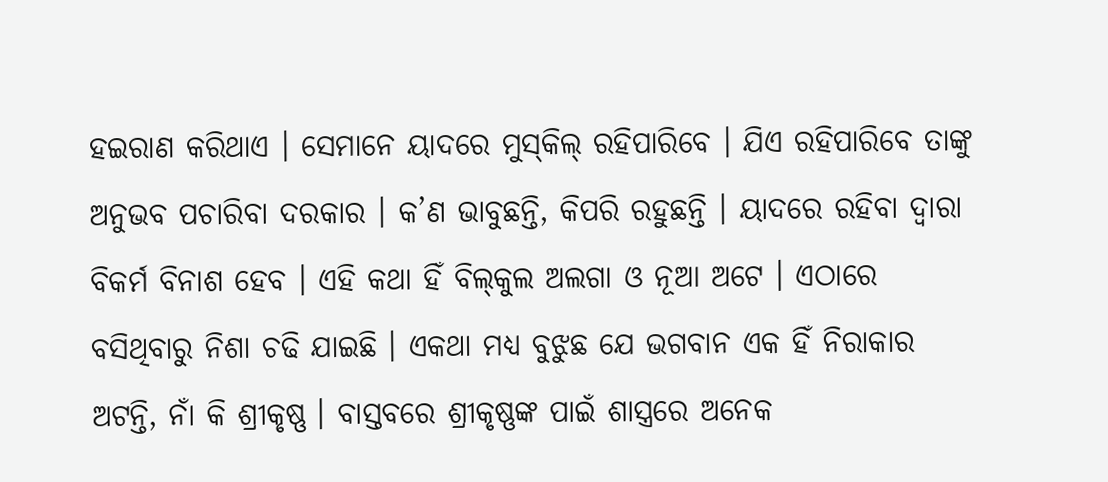ହଇରାଣ କରିଥାଏ । ସେମାନେ ୟାଦରେ ମୁସ୍‌କିଲ୍ ରହିପାରିବେ । ଯିଏ ରହିପାରିବେ ତାଙ୍କୁ ଅନୁଭବ ପଚାରିବା ଦରକାର । କ’ଣ ଭାବୁଛନ୍ତି, କିପରି ରହୁଛନ୍ତି । ୟାଦରେ ରହିବା ଦ୍ୱାରା ବିକର୍ମ ବିନାଶ ହେବ । ଏହି କଥା ହିଁ ବିଲ୍‌କୁଲ ଅଲଗା ଓ ନୂଆ ଅଟେ । ଏଠାରେ ବସିଥିବାରୁ ନିଶା ଚଢି ଯାଇଛି । ଏକଥା ମଧ୍ୟ ବୁଝୁଛ ଯେ ଭଗବାନ ଏକ ହିଁ ନିରାକାର ଅଟନ୍ତି, ନାଁ କି ଶ୍ରୀକୃଷ୍ଣ । ବାସ୍ତବରେ ଶ୍ରୀକୃଷ୍ଣଙ୍କ ପାଇଁ ଶାସ୍ତ୍ରରେ ଅନେକ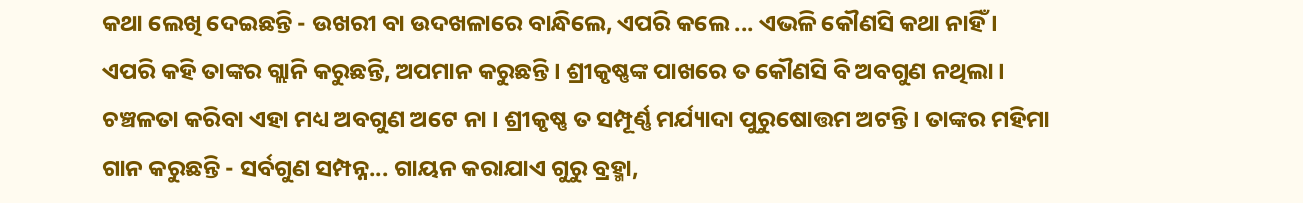କଥା ଲେଖି ଦେଇଛନ୍ତି - ଉଖରୀ ବା ଉଦଖଳାରେ ବାନ୍ଧିଲେ, ଏପରି କଲେ ... ଏଭଳି କୌଣସି କଥା ନାହିଁ । ଏପରି କହି ତାଙ୍କର ଗ୍ଲାନି କରୁଛନ୍ତି, ଅପମାନ କରୁଛନ୍ତି । ଶ୍ରୀକୃଷ୍ଣଙ୍କ ପାଖରେ ତ କୌଣସି ବି ଅବଗୁଣ ନଥିଲା । ଚଞ୍ଚଳତା କରିବା ଏହା ମଧ୍ୟ ଅବଗୁଣ ଅଟେ ନା । ଶ୍ରୀକୃଷ୍ଣ ତ ସମ୍ପୂର୍ଣ୍ଣ ମର୍ଯ୍ୟାଦା ପୁରୁଷୋତ୍ତମ ଅଟନ୍ତି । ତାଙ୍କର ମହିମା ଗାନ କରୁଛନ୍ତି - ସର୍ବଗୁଣ ସମ୍ପନ୍ନ... ଗାୟନ କରାଯାଏ ଗୁରୁ ବ୍ରହ୍ମା,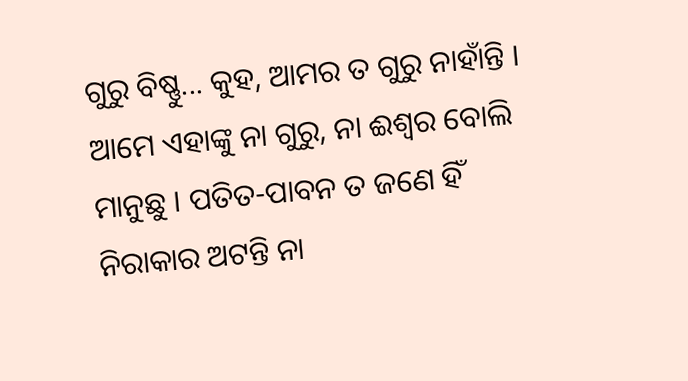ଗୁରୁ ବିଷ୍ଣୁ... କୁହ, ଆମର ତ ଗୁରୁ ନାହାଁନ୍ତି । ଆମେ ଏହାଙ୍କୁ ନା ଗୁରୁ, ନା ଈଶ୍ୱର ବୋଲି ମାନୁଛୁ । ପତିତ-ପାବନ ତ ଜଣେ ହିଁ ନିରାକାର ଅଟନ୍ତି ନା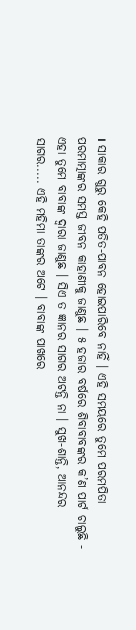। ସାକାର ଗୁରୁ କେହି ପତିତ-ପାବନ ହୋଇପାରିବେ ନାହିଁ । ଏହି ସମୟରେ ତୁମେ ପରମପିତା ପରମାତ୍ମାଙ୍କର ସମସ୍ତ ଜୀବନ କାହାଣୀକୁ ଜାଣୁଛ । ୫ ହଜାର ବର୍ଷରେ ଶିବାବାବଙ୍କର କ’ଣ ପାର୍ଟ ଚାଲୁଛି - ଏହା ତୁମେ ବାବାଙ୍କ ଦ୍ୱାରା ଜାଣୁଛ । ସିଏ ତ ଜ୍ଞାନର ସାଗର ଅଟନ୍ତି ନା । ସୁଖ-ଶାନ୍ତି, ଆନନ୍ଦର ସାଗର..... ଏହି ମହିମା ତାଙ୍କର ଅଟେ । ବାବାଙ୍କ ପାଖରେ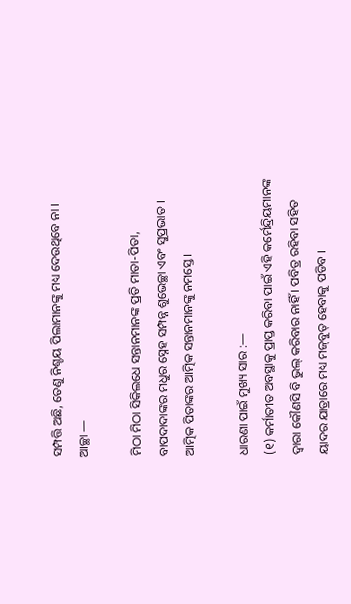ସମ୍ପତ୍ତି ଅଛି, ତେଣୁ ନିଶ୍ଚୟ ପିଲାମାନଙ୍କୁ ମଧ୍ୟ ଦେଉଥିବେ ନା । ଆଚ୍ଛା —

ମିଠା ମିଠା ସିକିଲଧେ ସନ୍ତାନମାନଙ୍କ ପ୍ରତି ମାତା-ପିତା, ବାପଦାଦାଙ୍କର ମଧୁର ସ୍ନେହ ସମ୍ପନ୍ନ ଶୁଭେଚ୍ଛା ଏବଂ ସୁପ୍ରଭାତ । ଆତ୍ମିକ ପିତାଙ୍କର ଆତ୍ମିକ ସନ୍ତାନମାନଙ୍କୁ ନମସ୍ତେ ।

ଧାରଣା ପାଇଁ ମୁଖ୍ୟ ସାର :—
(୧) କର୍ମାତୀତ ଅବସ୍ଥାକୁ ପ୍ରାପ୍ତ କରିବା ପାଇଁ ଏହି କର୍ମେନ୍ଦ୍ରିୟମାନଙ୍କ ଦ୍ୱାରା କୌଣସି ବି ଭୁଲ୍ କରିବାର ନାହିଁ । ପବିତ୍ର ରହିବା ସହିତ ୟାଦର ଯାତ୍ରାରେ ମଧ୍ୟ ମଜ୍‌ବୁତ୍ ହେବାକୁ ପଡିବ ।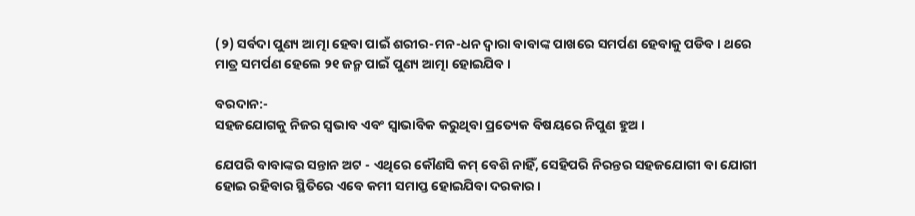(୨) ସର୍ବଦା ପୁଣ୍ୟ ଆତ୍ମା ହେବା ପାଇଁ ଶରୀର-ମନ-ଧନ ଦ୍ୱାରା ବାବାଙ୍କ ପାଖରେ ସମର୍ପଣ ହେବାକୁ ପଡିବ । ଥରେ ମାତ୍ର ସମର୍ପଣ ହେଲେ ୨୧ ଜନ୍ମ ପାଇଁ ପୁଣ୍ୟ ଆତ୍ମା ହୋଇଯିବ ।

ବରଦାନ:-
ସହଜଯୋଗକୁ ନିଜର ସ୍ୱଭାବ ଏବଂ ସ୍ୱାଭାବିକ କରୁଥିବା ପ୍ରତ୍ୟେକ ବିଷୟରେ ନିପୁଣ ହୁଅ ।

ଯେପରି ବାବାଙ୍କର ସନ୍ତାନ ଅଟ - ଏଥିରେ କୌଣସି କମ୍ ବେଶି ନାହିଁ, ସେହିପରି ନିରନ୍ତର ସହଜଯୋଗୀ ବା ଯୋଗୀ ହୋଇ ରହିବାର ସ୍ଥିତିରେ ଏବେ କମୀ ସମାପ୍ତ ହୋଇଯିବା ଦରକାର ।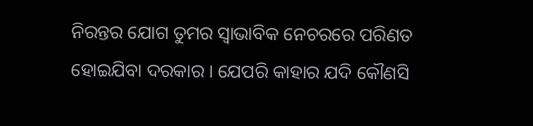ନିରନ୍ତର ଯୋଗ ତୁମର ସ୍ୱାଭାବିକ ନେଚରରେ ପରିଣତ ହୋଇଯିବା ଦରକାର । ଯେପରି କାହାର ଯଦି କୌଣସି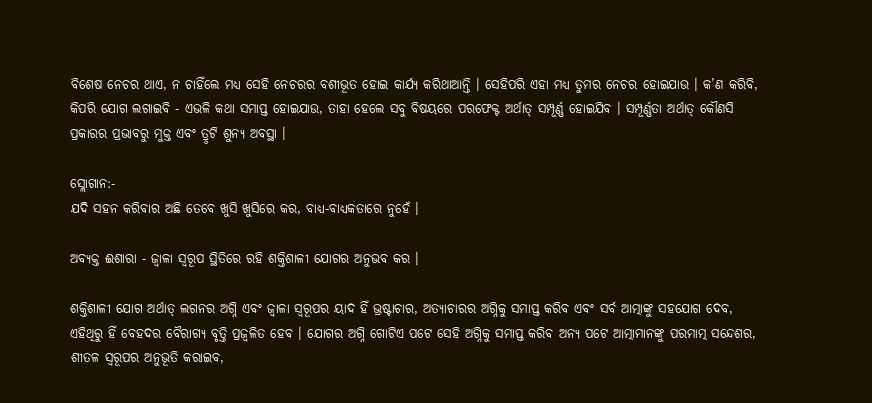ବିଶେଷ ନେଚର ଥାଏ, ନ ଚାହିଁଲେ ମଧ୍ୟ ସେହି ନେଚରର ବଶୀଭୂତ ହୋଇ କାର୍ଯ୍ୟ କରିଥାଆନ୍ତି । ସେହିପରି ଏହା ମଧ୍ୟ ତୁମର ନେଚର ହୋଇଯାଉ । କ’ଣ କରିବି, କିପରି ଯୋଗ ଲଗାଇବି - ଏଭଳି କଥା ସମାପ୍ତ ହୋଇଯାଉ, ତାହା ହେଲେ ସବୁ ବିଷୟରେ ପରଫେକ୍ଟ ଅର୍ଥାତ୍ ସମ୍ପୂର୍ଣ୍ଣ ହୋଇଯିବ । ସମ୍ପୂର୍ଣ୍ଣତା ଅର୍ଥାତ୍ କୌଣସି ପ୍ରକାରର ପ୍ରଭାବରୁ ମୁକ୍ତ ଏବଂ ତ୍ରୃଟି ଶୁନ୍ୟ ଅବସ୍ଥା ।

ସ୍ଲୋଗାନ:-
ଯଦି ସହନ କରିବାର ଅଛି ତେବେ ଖୁସି ଖୁସିରେ କର, ବାଧ୍ୟ-ବାଧ୍ୟକତାରେ ନୁହେଁ ।

ଅବ୍ୟକ୍ତ ଈଶାରା - ଜ୍ୱାଳା ସ୍ୱରୂପ ସ୍ଥିତିରେ ରହି ଶକ୍ତିଶାଳୀ ଯୋଗର ଅନୁଭବ କର ।

ଶକ୍ତିଶାଳୀ ଯୋଗ ଅର୍ଥାତ୍ ଲଗନର ଅଗ୍ନି ଏବଂ ଜ୍ୱାଳା ସ୍ୱରୂପର ୟାଦ ହିଁ ଭ୍ରଷ୍ଟାଚାର, ଅତ୍ୟାଚାରର ଅଗ୍ନିକୁ ସମାପ୍ତ କରିବ ଏବଂ ସର୍ବ ଆତ୍ମାଙ୍କୁ ସହଯୋଗ ଦେବ, ଏହିଥିରୁ ହିଁ ବେହଦର ବୈରାଗ୍ୟ ବୃତ୍ତି ପ୍ରଜ୍ୱଳିତ ହେବ । ଯୋଗର ଅଗ୍ନି ଗୋଟିଏ ପଟେ ସେହି ଅଗ୍ନିକୁ ସମାପ୍ତ କରିବ ଅନ୍ୟ ପଟେ ଆତ୍ମାମାନଙ୍କୁ ପରମାତ୍ମ ସନ୍ଦେଶର, ଶୀତଳ ସ୍ୱରୂପର ଅନୁଭୂତି କରାଇବ,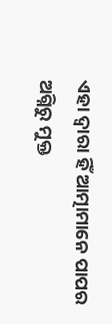ଏହା ଦ୍ୱାରା ହିଁ ଆତ୍ମାମାନେ ପାପର ଅଗ୍ନିରୁ ମୁକ୍ତ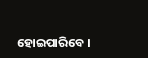ହୋଇପାରିବେ ।